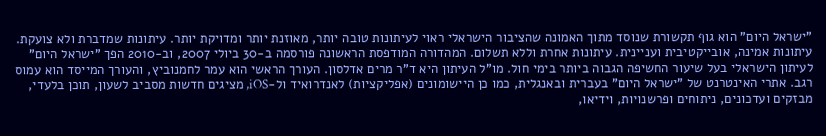"ישראל היום" הוא גוף תקשורת שנוסד מתוך האמונה שהציבור הישראלי ראוי לעיתונות טובה יותר, מאוזנת יותר ומדויקת יותר. עיתונות שמדברת ולא צועקת. עיתונות אמינה, אובייקטיבית ועניינית. עיתונות אחרת וללא תשלום. המהדורה המודפסת הראשונה פורסמה ב-30 ביולי 2007, וב-2010 הפך "ישראל היום" לעיתון הישראלי בעל שיעור החשיפה הגבוה ביותר בימי חול. מו"ל העיתון היא ד"ר מרים אדלסון. העורך הראשי הוא עמר לחמנוביץ, והעורך המייסד הוא עמוס רגב. אתרי האינטרנט של "ישראל היום" בעברית ובאנגלית, כמו כן היישומונים (אפליקציות) לאנדרואיד ול-iOS, מציגים חדשות מסביב לשעון, תוכן בלעדי, מבזקים ועדכונים, ניתוחים ופרשנויות, וידיאו,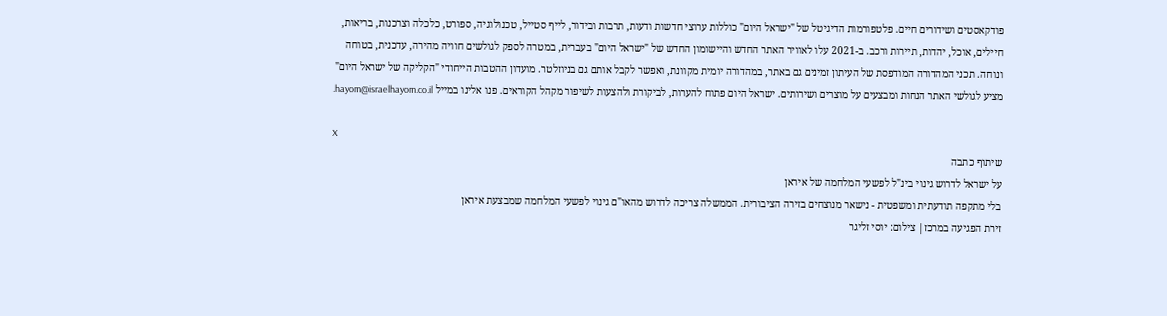פודקאסטים ושידורים חיים. פלטפורמות הדיגיטל של "ישראל היום" כוללות ערוצי חדשות ודעות, תרבות ובידור, לייף סטייל, טכנולוגיה, ספורט, כלכלה וצרכנות, בריאות, חיילים, אוכל, יהדות, תיירות ורכב. ב-2021 עלו לאוויר האתר החדש והיישומון החדש של "ישראל היום" בעברית, במטרה לספק לגולשים חוויה מהירה, עדכנית, בטוחה ונוחה. תכני המהדורה המודפסת של העיתון זמינים גם באתר, במהדורה יומית מקוונת, ואפשר לקבל אותם גם בניוזלטר. מועדון ההטבות הייחודי "הקליקה של ישראל היום" מציע לגולשי האתר הנחות ומבצעים על מוצרים ושירותים. ישראל היום פתוח להערות, לביקורת ולהצעות לשיפור מקהל הקוראים. פנו אלינו במייל hayom@israelhayom.co.il.

X
שיתוף כתבה
על ישראל לדרוש גינוי בינ"ל לפשעי המלחמה של איראן
בלי מתקפה תודעתית ומשפטית - נישאר מנוצחים בזירה הציבורית. הממשלה צריכה לדרוש מהאו"ם גינוי לפשעי המלחמה שמבצעת איראן
זירת הפגיעה במרכז| צילום: יוסי זליגר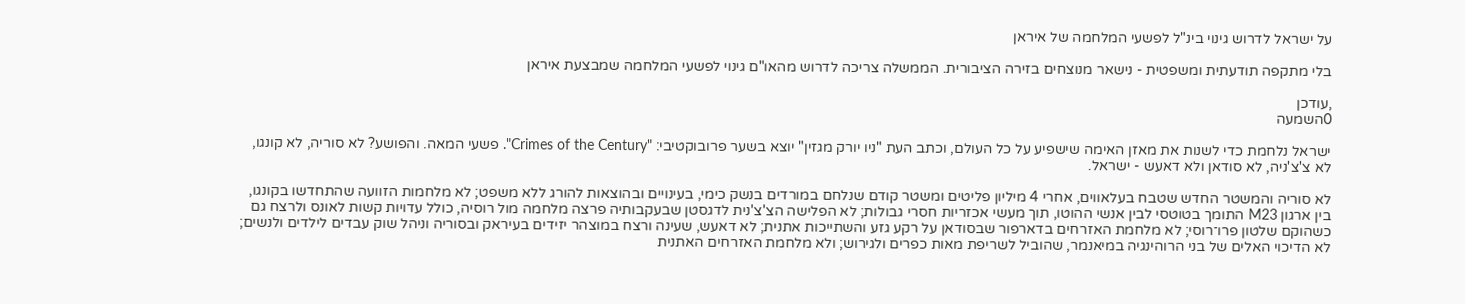על ישראל לדרוש גינוי בינ"ל לפשעי המלחמה של איראן

בלי מתקפה תודעתית ומשפטית - נישאר מנוצחים בזירה הציבורית. הממשלה צריכה לדרוש מהאו"ם גינוי לפשעי המלחמה שמבצעת איראן

,עודכן
0השמעה

ישראל נלחמת כדי לשנות את מאזן האימה שישפיע על כל העולם, וכתב העת "ניו יורק מגזין" יוצא בשער פרובוקטיבי: "Crimes of the Century". פשעי המאה. והפושע? לא סוריה, לא קונגו, לא צ'צ'ניה, לא סודאן ולא דאעש - ישראל.

לא סוריה והמשטר החדש שטבח בעלאווים, אחרי 4 מיליון פליטים ומשטר קודם שנלחם במורדים בנשק כימי, בעינויים ובהוצאות להורג ללא משפט; לא מלחמות הזוועה שהתחדשו בקונגו, בין ארגון M23 התומך בטוטסי לבין אנשי ההוטו, תוך מעשי אכזריות חסרי גבולות; לא הפלישה הצ'צ'נית לדגסטן שבעקבותיה פרצה מלחמה מול רוסיה, כולל עדויות קשות לאונס ולרצח גם כשהוקם שלטון פרו־רוסי; לא מלחמת האזרחים בדארפור שבסודאן על רקע גזע והשתייכות אתנית; לא דאעש, שעינה ורצח במוצהר יזידים בעיראק ובסוריה וניהל שוק עבדים לילדים ולנשים; לא הדיכוי האלים של בני הרוהינגיה במיאנמר, שהוביל לשריפת מאות כפרים ולגירוש; ולא מלחמת האזרחים האתנית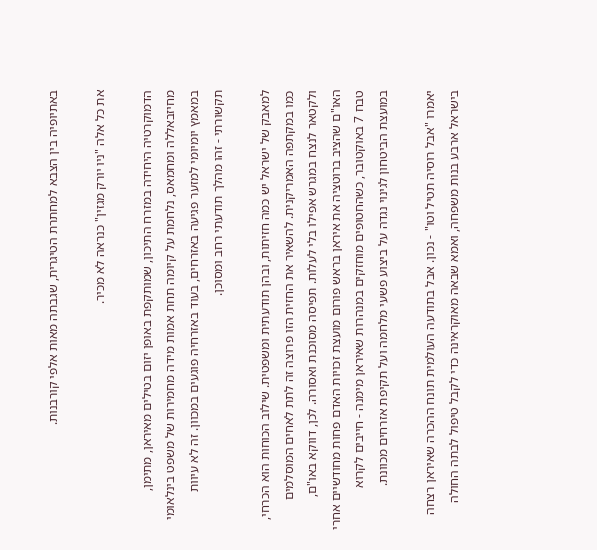באתיופיה בין הצבא למחתרת הטיגרית, שגבתה מאות אלפי קורבנות.

את כל אלה "ניו יורק מגזין" כנראה לא מכיר.

הדמוקרטיה היחידה במזרח התיכון, שמותקפת באופן יזום בטילים מאיראן, מתימן, מחיזבאללה ומחמאס, נלחמת על קיומה תחת אמות מידה מחמירות של משפט בינלאומי במאמץ יומיומי למזער פגיעה באזרחים, בעוד באזרחיה פוגעים במכוון. זה לא עיוות תקשורתי - זהו מהלך תודעתי רחב ומסוכן.

למאבק של ישראל יש כמה חזיתות, ובהן תודעתית ומשפטית. שילוב הכוחות הוא הכרחי, כמו במקתפה האמריקנית. להשאיר את החזית הזו פרוצה זה לתת לאחים המוסלמים ולקטאר לנצח במגרש אפילו בלי לעלות. תפיסה מסוכנת ואסורה. לכן, דווקא באו"ם, האו"ם שהציב ברוטציה את איראן בראש פורום מועצת זכויות האדם פחות מחודשיים אחרי טבח 7 באוקטובר, כשהחטופים מוחזקים במנהרות שאיראן מימנה - חייבים לקרוא במועצת הביטחון לגינוי נגדה על ביצוע פשעי מלחמה ועל תקיפת אזרחים מכוונת.

יאמרו "אבל רוסיה תטיל וטו" - נכון. אבל בתודעה העולמית תונח ההכרה שאיראן רצחה בישראל ארבע בנות משפחה, ואמא שבאה מאוקראינה כדי לקבל טיפול לבתה החולה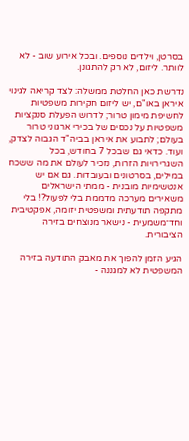בסרטן, וילדים נוספים. ובכל אירוע שוב - לא לוותר. ליזום, לא רק להתגונן.

נדרשת כאן החלטת ממשלה: לצד קריאה לגינוי איראן באו"ם, יש ליזום חקירות משפטיות לחשיפת מימון טרור; לדרוש הפעלת סנקציות משפטיות על נכסים של בכירי ארגוני טרור בעולם; לתבוע את איראן בביה"ד הגבוה לצדק, ועוד. כדאי גם שבכל 7 בחודש, בכל השגרירויות הזרות, נזכיר לעולם את מה ששכח במילים, בסרטונים ובעובדות. גם אם יש אנטשימיות מובנית - ממתי הישראלים משאירים מערכה מדממת בלי לפעול?! בלי מתקפה תודעתית ומשפטית יזומה, אפקטיבית וחד־משמעית - נישאר מנוצחים בזירה הציבורית.

הגיע הזמן להפוך את מאבק התודעה בזירה המשפטית לא למגננה -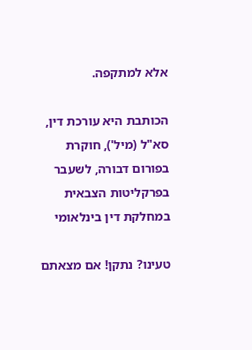אלא למתקפה.

הכותבת היא עורכת דין, סא"ל (מיל'), חוקרת בפורום דבורה, לשעבר בפרקליטות הצבאית במחלקת דין בינלאומי

טעינו? נתקן! אם מצאתם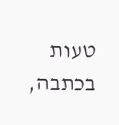טעות בכתבה,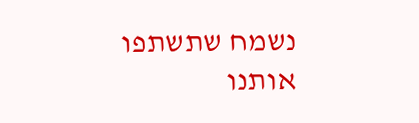נשמח שתשתפו אותנו